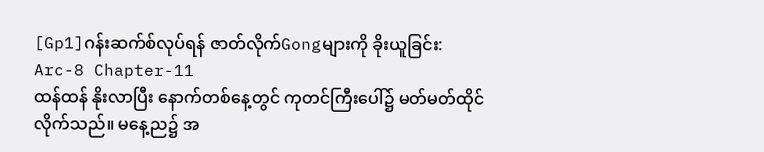[Gp1]ဂန်းဆက်စ်လုပ်ရန် ဇာတ်လိုက်Gongများကို ခိုးယူခြင်း:
Arc-8 Chapter-11
ထန်ထန် နိုးလာပြီး နောက်တစ်နေ့တွင် ကုတင်ကြီးပေါ်၌ မတ်မတ်ထိုင်လိုက်သည်။ မနေ့ည၌ အ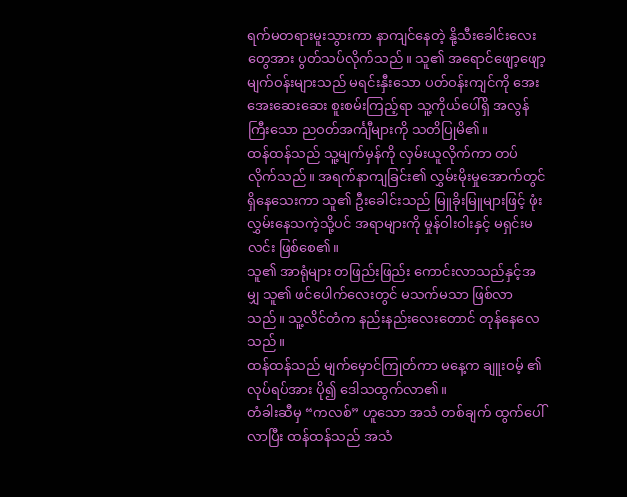ရက်မတရားမူးသွားကာ နာကျင်နေတဲ့ နို့သီးခေါင်းလေးတွေအား ပွတ်သပ်လိုက်သည်။ သူ၏ အရောင်ဖျော့ဖျော့ မျက်ဝန်းများသည် မရင်းနှီးသော ပတ်ဝန်းကျင်ကို အေးအေးဆေးဆေး စူးစမ်းကြည့်ရာ သူ့ကိုယ်ပေါ်ရှိ အလွန်ကြီးသော ညဝတ်အင်္ကျီများကို သတိပြုမိ၏။
ထန်ထန်သည် သူ့မျက်မှန်ကို လှမ်းယူလိုက်ကာ တပ်လိုက်သည်။ အရက်နာကျခြင်း၏ လွှမ်းမိုးမှုအောက်တွင် ရှိနေသေးကာ သူ၏ ဦးခေါင်းသည် မြူခိုးမြူများဖြင့် ဖုံးလွှမ်းနေသကဲ့သို့ပင် အရာများကို မှုန်ဝါးဝါးနှင့် မရှင်းမလင်း ဖြစ်စေ၏။
သူ၏ အာရုံများ တဖြည်းဖြည်း ကောင်းလာသည်နှင့်အမျှ သူ၏ ဖင်ပေါက်လေးတွင် မသက်မသာ ဖြစ်လာသည်။ သူ့လိင်တံက နည်းနည်းလေးတောင် တုန်နေလေသည်။
ထန်ထန်သည် မျက်မှောင်ကြုတ်ကာ မနေ့က ချူးဝမ့် ၏ လုပ်ရပ်အား ပို၍ ဒေါသထွက်လာ၏။
တံခါးဆီမှ “ကလစ်” ဟူသော အသံ တစ်ချက် ထွက်ပေါ်လာပြီး ထန်ထန်သည် အသံ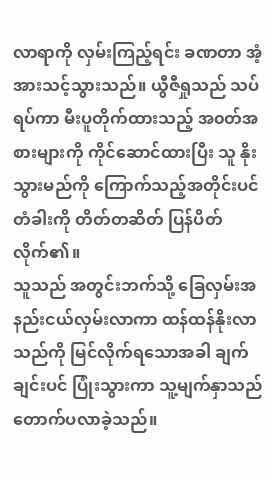လာရာကို လှမ်းကြည့်ရင်း ခဏတာ အံ့အားသင့်သွားသည်။ ယွီဇီရှုသည် သပ်ရပ်ကာ မီးပူတိုက်ထားသည့် အ၀တ်အစားများကို ကိုင်ဆောင်ထားပြီး သူ နိုးသွားမည်ကို ကြောက်သည့်အတိုင်းပင် တံခါးကို တိတ်တဆိတ် ပြန်ပိတ်လိုက်၏။
သူသည် အတွင်းဘက်သို့ ခြေလှမ်းအနည်းငယ်လှမ်းလာကာ ထန်ထန်နိုးလာသည်ကို မြင်လိုက်ရသောအခါ ချက်ချင်းပင် ပြုံးသွားကာ သူ့မျက်နှာသည် တောက်ပလာခဲ့သည်။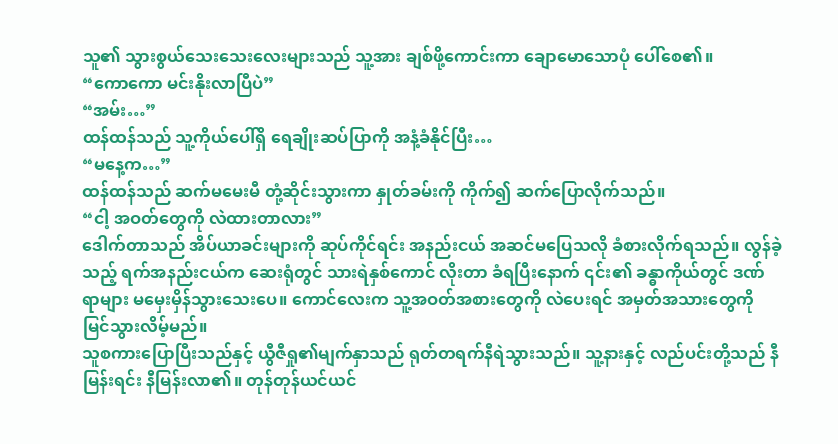သူ၏ သွားစွယ်သေးသေးလေးများသည် သူ့အား ချစ်ဖို့ကောင်းကာ ချောမောသောပုံ ပေါ်စေ၏။
“ကောကော မင်းနိုးလာပြီပဲ”
“အမ်း…”
ထန်ထန်သည် သူ့ကိုယ်ပေါ်ရှိ ရေချိုးဆပ်ပြာကို အနံ့ခံနိုင်ပြီး…
“မနေ့က…”
ထန်ထန်သည် ဆက်မမေးမီ တုံ့ဆိုင်းသွားကာ နှုတ်ခမ်းကို ကိုက်၍ ဆက်ပြောလိုက်သည်။
“ငါ့ အဝတ်တွေကို လဲထားတာလား”
ဒေါက်တာသည် အိပ်ယာခင်းများကို ဆုပ်ကိုင်ရင်း အနည်းငယ် အဆင်မပြေသလို ခံစားလိုက်ရသည်။ လွန်ခဲ့သည့် ရက်အနည်းငယ်က ဆေးရုံတွင် သားရဲနှစ်ကောင် လိုးတာ ခံရပြီးနောက် ၎င်း၏ ခန္ဓာကိုယ်တွင် ဒဏ်ရာများ မမှေးမှိန်သွားသေးပေ။ ကောင်လေးက သူ့အဝတ်အစားတွေကို လဲပေးရင် အမှတ်အသားတွေကို မြင်သွားလိမ့်မည်။
သူစကားပြောပြီးသည်နှင့် ယွီဇီရှု၏မျက်နှာသည် ရုတ်တရက်နီရဲသွားသည်။ သူ့နားနှင့် လည်ပင်းတို့သည် နီမြန်းရင်း နီမြန်းလာ၏။ တုန်တုန်ယင်ယင်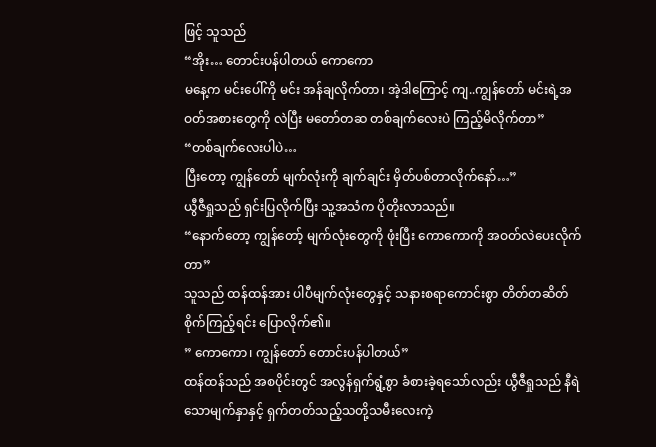ဖြင့် သူသည်
“အိုး… တောင်းပန်ပါတယ် ကောကော
မနေ့က မင်းပေါ်ကို မင်း အန်ချလိုက်တာ၊ အဲ့ဒါကြောင့် ကျ..ကျွန်တော် မင်းရဲ့အဝတ်အစားတွေကို လဲပြီး မတော်တဆ တစ်ချက်လေးပဲ ကြည့်မိလိုက်တာ”
“တစ်ချက်လေးပါပဲ…
ပြီးတော့ ကျွန်တော် မျက်လုံးကို ချက်ချင်း မှိတ်ပစ်တာလိုက်နော်…”
ယွီဇီရှုသည် ရှင်းပြလိုက်ပြီး သူ့အသံက ပိုတိုးလာသည်။
“နောက်တော့ ကျွန်တော့် မျက်လုံးတွေကို ဖုံးပြီး ကောကောကို အဝတ်လဲပေးလိုက်တာ”
သူသည် ထန်ထန်အား ပါပီမျက်လုံးတွေနှင့် သနားစရာကောင်းစွာ တိတ်တဆိတ် စိုက်ကြည့်ရင်း ပြောလိုက်၏။
” ကောကော၊ ကျွန်တော် တောင်းပန်ပါတယ်”
ထန်ထန်သည် အစပိုင်းတွင် အလွန်ရှက်ရွံ့စွာ ခံစားခဲ့ရသော်လည်း ယွီဇီရှုသည် နီရဲသောမျက်နှာနှင့် ရှက်တတ်သည့်သတို့သမီးလေးကဲ့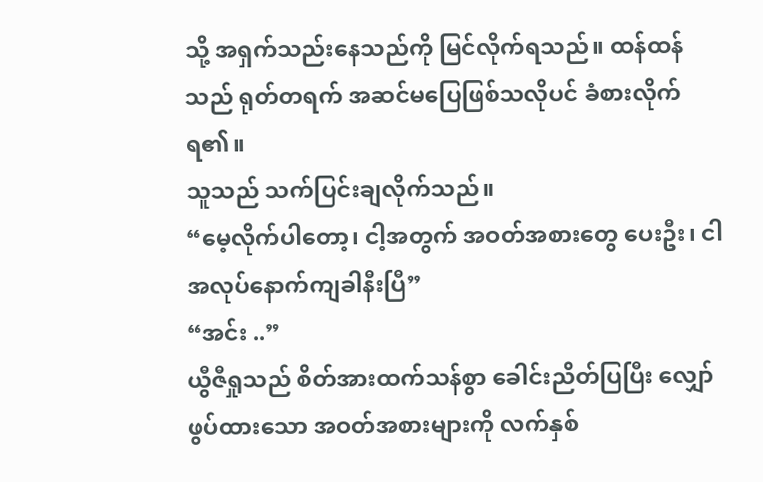သို့ အရှက်သည်းနေသည်ကို မြင်လိုက်ရသည်။ ထန်ထန်သည် ရုတ်တရက် အဆင်မပြေဖြစ်သလိုပင် ခံစားလိုက်ရ၏။
သူသည် သက်ပြင်းချလိုက်သည်။
“မေ့လိုက်ပါတော့၊ ငါ့အတွက် အဝတ်အစားတွေ ပေးဦး၊ ငါ အလုပ်နောက်ကျခါနီးပြီ”
“အင်း ..”
ယွီဇီရှုသည် စိတ်အားထက်သန်စွာ ခေါင်းညိတ်ပြပြီး လျှော်ဖွပ်ထားသော အဝတ်အစားများကို လက်နှစ်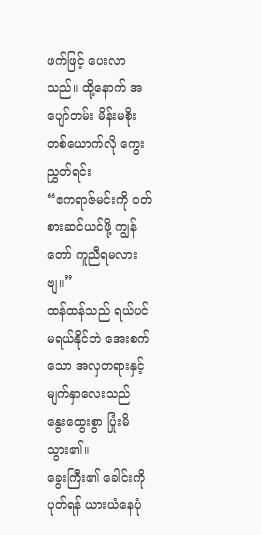ဖက်ဖြင့် ပေးလာသည်။ ထို့နောက် အပျော်တမ်း မိန်းမစိုးတစ်ယောက်လို ကွေးညွှတ်ရင်း
“ဧကရာဇ်မင်းကို ဝတ်စားဆင်ယင်ဖို့ ကျွန်တော် ကူညီရမလားဗျ။”
ထန်ထန်သည် ရယ်ပင် မရယ်နိုင်ဘဲ အေးစက်သော အလှတရားနှင့် မျက်နှာလေးသည် နွေးထွေးစွာ ပြုံးမိသွား၏။
ခွေးကြီး၏ ခေါင်းကို ပုတ်ရန် ယားယံနေပုံ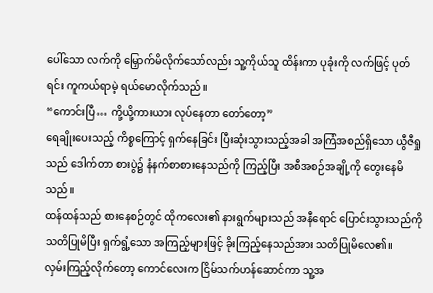ပေါ်သော လက်ကို မြှောက်မိလိုက်သော်လည်း သူ့ကိုယ်သူ ထိန်းကာ ပုခုံးကို လက်ဖြင့် ပုတ်ရင်း ကူကယ်ရာမဲ့ ရယ်မောလိုက်သည်။
“ကောင်းပြီ… ကို့ယို့ကားယား လုပ်နေတာ တော်တော့”
ရေချိုးပေးသည့် ကိစ္စကြောင့် ရှက်နေခြင်း ပြီးဆုံးသွားသည့်အခါ အကြံအစည်ရှိသော ယွီဇီရှုသည် ဒေါက်တာ စားပွဲ၌ နံနက်စာစားနေသည်ကို ကြည့်ပြီး အစီအစဉ်အချို့ကို တွေးနေမိသည်။
ထန်ထန်သည် စားနေစဉ်တွင် ထိုကလေး၏ နားရွက်များသည် အနီရောင် ပြောင်းသွားသည်ကို သတိပြုမိပြီး ရှက်ရွံ့သော အကြည့်များဖြင့် ခိုးကြည့်နေသည်အား သတိပြုမိလေ၏။
လှမ်းကြည့်လိုက်တော့ ကောင်လေးက ငြိမ်သက်ဟန်ဆောင်ကာ သူ့အ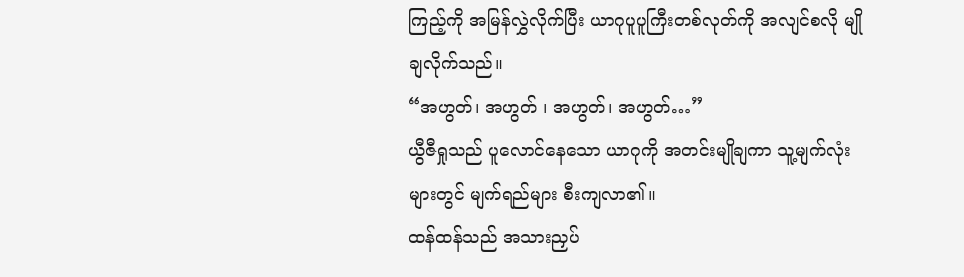ကြည့်ကို အမြန်လွှဲလိုက်ပြီး ယာဂုပူပူကြီးတစ်လုတ်ကို အလျင်စလို မျိုချလိုက်သည်။
“အဟွတ်၊ အဟွတ် ၊ အဟွတ်၊ အဟွတ်…”
ယွီဇီရှုသည် ပူလောင်နေသော ယာဂုကို အတင်းမျိုချကာ သူ့မျက်လုံးများတွင် မျက်ရည်များ စီးကျလာ၏။
ထန်ထန်သည် အသားညှပ်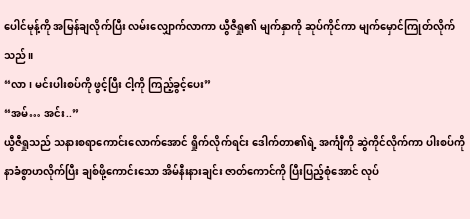ပေါင်မုန့်ကို အမြန်ချလိုက်ပြီး လမ်းလျှောက်လာကာ ယွီဇီရှု၏ မျက်နှာကို ဆုပ်ကိုင်ကာ မျက်မှောင်ကြုတ်လိုက်သည်။
“လာ၊ မင်းပါးစပ်ကို ဖွင့်ပြီး ငါ့ကို ကြည့်ခွင့်ပေး”
“အမ်… အင်း..”
ယွီဇီရှုသည် သနားစရာကောင်းလောက်အောင် ရှိုက်လိုက်ရင်း ဒေါက်တာ၏ရဲ့ အင်္ကျီကို ဆွဲကိုင်လိုက်ကာ ပါးစပ်ကို နာခံစွာဟလိုက်ပြီး ချစ်ဖို့ကောင်းသော အိမ်နီးနားချင်း ဇာတ်ကောင်ကို ပြီးပြည့်စုံအောင် လုပ်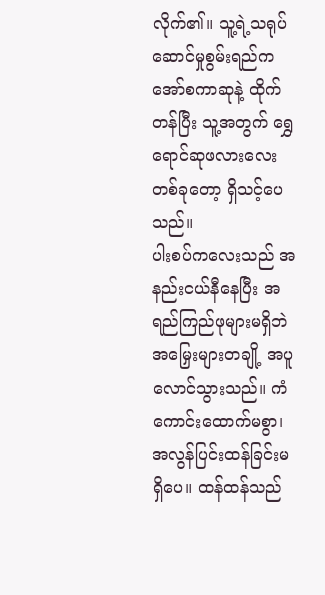လိုက်၏။ သူ့ရဲ့သရုပ်ဆောင်မှုစွမ်းရည်က အော်စကာဆုနဲ့ ထိုက်တန်ပြီး သူ့အတွက် ရွှေရောင်ဆုဖလားလေးတစ်ခုတော့ ရှိသင့်ပေသည်။
ပါးစပ်ကလေးသည် အနည်းငယ်နီနေပြီး အရည်ကြည်ဖုများမရှိဘဲ အမြှေးများတချို့ အပူလောင်သွားသည်။ ကံကောင်းထောက်မစွာ၊ အလွန်ပြင်းထန်ခြင်းမရှိပေ။ ထန်ထန်သည်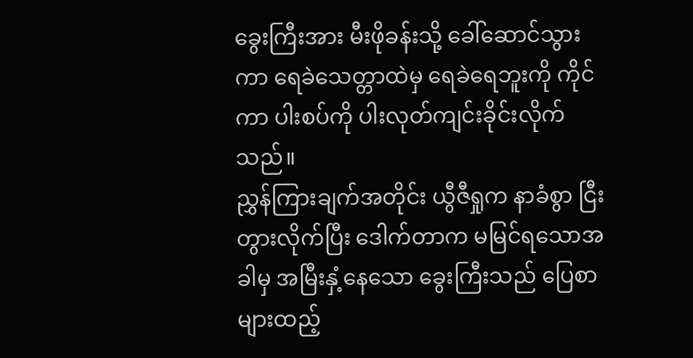ခွေးကြီးအား မီးဖိုခန်းသို့ ခေါ်ဆောင်သွားကာ ရေခဲသေတ္တာထဲမှ ရေခဲရေဘူးကို ကိုင်ကာ ပါးစပ်ကို ပါးလုတ်ကျင်းခိုင်းလိုက်သည်။
ညွှန်ကြားချက်အတိုင်း ယွီဇီရှုက နာခံစွာ ငြီးတွားလိုက်ပြီး ဒေါက်တာက မမြင်ရသောအခါမှ အမြီးနှံ့နေသော ခွေးကြီးသည် ပြေစာများထည့်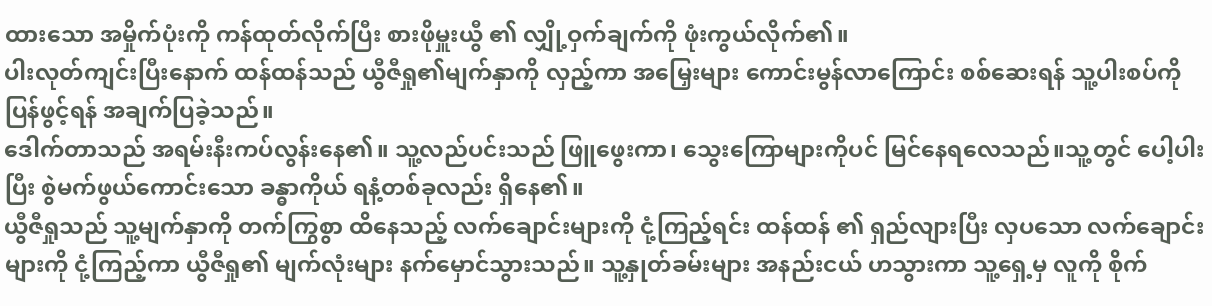ထားသော အမှိုက်ပုံးကို ကန်ထုတ်လိုက်ပြီး စားဖိုမှူးယွီ ၏ လျှို့ဝှက်ချက်ကို ဖုံးကွယ်လိုက်၏။
ပါးလုတ်ကျင်းပြီးနောက် ထန်ထန်သည် ယွီဇီရှု၏မျက်နှာကို လှည့်ကာ အမြှေးများ ကောင်းမွန်လာကြောင်း စစ်ဆေးရန် သူ့ပါးစပ်ကို ပြန်ဖွင့်ရန် အချက်ပြခဲ့သည်။
ဒေါက်တာသည် အရမ်းနီးကပ်လွန်းနေ၏။ သူ့လည်ပင်းသည် ဖြူဖွေးကာ၊ သွေးကြောများကိုပင် မြင်နေရလေသည်။သူ့တွင် ပေါ့ပါးပြီး စွဲမက်ဖွယ်ကောင်းသော ခန္ဓာကိုယ် ရနံ့တစ်ခုလည်း ရှိနေ၏။
ယွီဇီရှုသည် သူ့မျက်နှာကို တက်ကြွစွာ ထိနေသည့် လက်ချောင်းများကို ငုံ့ကြည့်ရင်း ထန်ထန် ၏ ရှည်လျားပြီး လှပသော လက်ချောင်းများကို ငုံ့ကြည့်ကာ ယွီဇီရှု၏ မျက်လုံးများ နက်မှောင်သွားသည်။ သူ့နှုတ်ခမ်းများ အနည်းငယ် ဟသွားကာ သူ့ရှေ့မှ လူကို စိုက်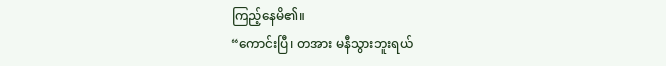ကြည့်နေမိ၏။
“ကောင်းပြီ၊ တအား မနီသွားဘူးရယ်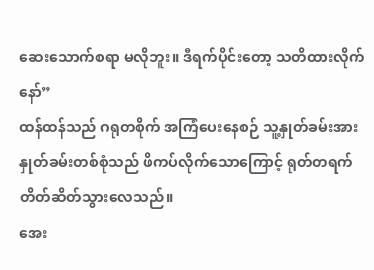ဆေးသောက်စရာ မလိုဘူး။ ဒီရက်ပိုင်းတော့ သတိထားလိုက်နော်”
ထန်ထန်သည် ဂရုတစိုက် အကြံပေးနေစဉ် သူ့နှုတ်ခမ်းအား နှုတ်ခမ်းတစ်စုံသည် ဖိကပ်လိုက်သောကြောင့် ရုတ်တရက် တိတ်ဆိတ်သွားလေသည်။
အေး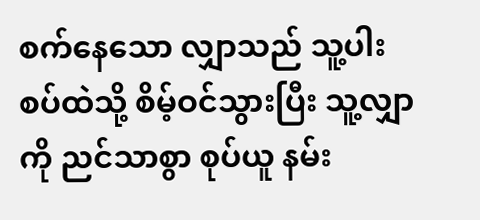စက်နေသော လျှာသည် သူ့ပါးစပ်ထဲသို့ စိမ့်ဝင်သွားပြီး သူ့လျှာကို ညင်သာစွာ စုပ်ယူ နမ်း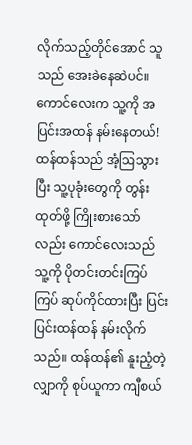လိုက်သည့်တိုင်အောင် သူသည် အေးခဲနေဆဲပင်။
ကောင်လေးက သူ့ကို အပြင်းအထန် နမ်းနေတယ်!
ထန်ထန်သည် အံ့ဩသွားပြီး သူ့ပုခုံးတွေကို တွန်းထုတ်ဖို့ ကြိုးစားသော်လည်း ကောင်လေးသည် သူ့ကို ပိုတင်းတင်းကြပ်ကြပ် ဆုပ်ကိုင်ထားပြီး ပြင်းပြင်းထန်ထန် နမ်းလိုက်သည်။ ထန်ထန်၏ နူးညံ့တဲ့ လျှာကို စုပ်ယူကာ ကျီစယ်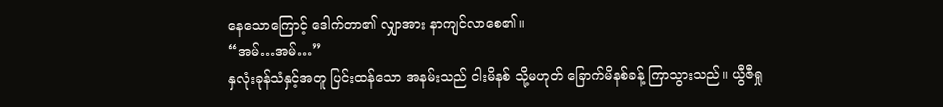နေသောကြောင့် ဒေါက်တာ၏ လျှာအား နာကျင်လာစေ၏။
“အမ်…အမ်…”
နှလုံးခုန်သံနှင့်အတူ ပြင်းထန်သော အနမ်းသည် ငါးမိနစ် သို့မဟုတ် ခြောက်မိနစ်ခန့် ကြာသွားသည်။ ယွီဇီရှု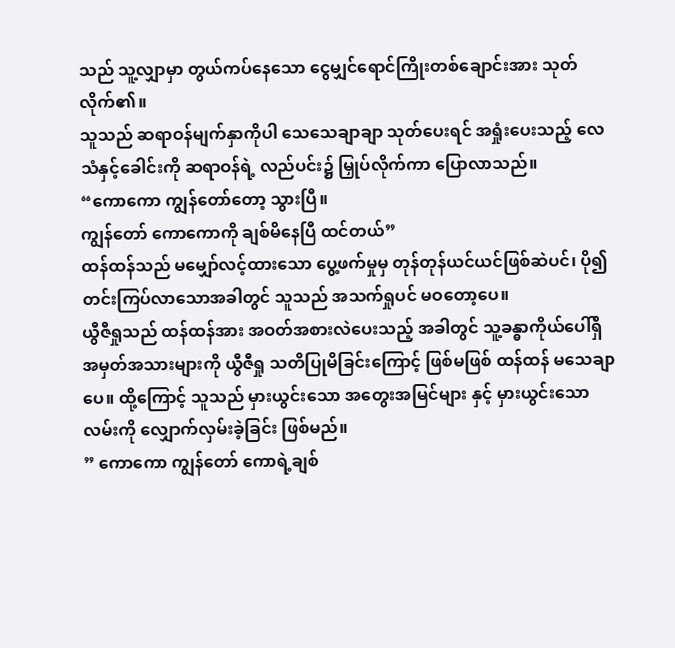သည် သူ့လျှာမှာ တွယ်ကပ်နေသော ငွေမျှင်ရောင်ကြိုးတစ်ချောင်းအား သုတ်လိုက်၏။
သူသည် ဆရာဝန်မျက်နှာကိုပါ သေသေချာချာ သုတ်ပေးရင် အရှုံးပေးသည့် လေသံနှင့်ခေါင်းကို ဆရာဝန်ရဲ့ လည်ပင်း၌ မြှုပ်လိုက်ကာ ပြောလာသည်။
“ကောကော ကျွန်တော်တော့ သွားပြီ။
ကျွန်တော် ကောကောကို ချစ်မိနေပြီ ထင်တယ်”
ထန်ထန်သည် မမျှော်လင့်ထားသော ပွေ့ဖက်မှုမှ တုန်တုန်ယင်ယင်ဖြစ်ဆဲပင်၊ ပို၍ တင်းကြပ်လာသောအခါတွင် သူသည် အသက်ရှုပင် မဝတော့ပေ။
ယွီဇီရှုသည် ထန်ထန်အား အဝတ်အစားလဲပေးသည့် အခါတွင် သူ့ခန္ဓာကိုယ်ပေါ်ရှိ အမှတ်အသားများကို ယွီဇီရှု သတိပြုမိခြင်းကြောင့် ဖြစ်မဖြစ် ထန်ထန် မသေချာပေ။ ထို့ကြောင့် သူသည် မှားယွင်းသော အတွေးအမြင်များ နှင့် မှားယွင်းသောလမ်းကို လျှောက်လှမ်းခဲ့ခြင်း ဖြစ်မည်။
” ကောကော ကျွန်တော် ကောရဲ့ချစ်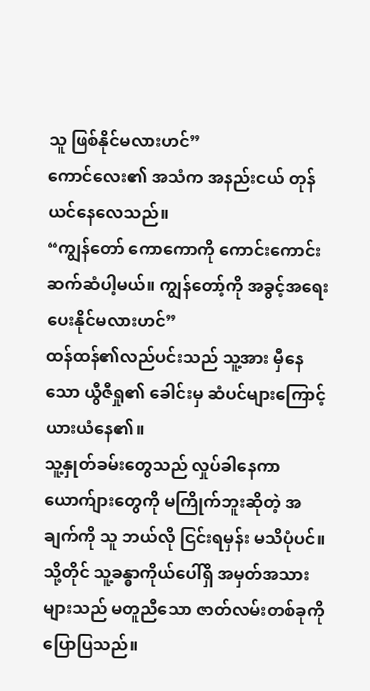သူ ဖြစ်နိုင်မလားဟင်”
ကောင်လေး၏ အသံက အနည်းငယ် တုန်ယင်နေလေသည်။
“ကျွန်တော် ကောကောကို ကောင်းကောင်းဆက်ဆံပါ့မယ်။ ကျွန်တော့်ကို အခွင့်အရေး ပေးနိုင်မလားဟင်”
ထန်ထန်၏လည်ပင်းသည် သူ့အား မှီနေသော ယွီဇီရှု၏ ခေါင်းမှ ဆံပင်များကြောင့် ယားယံနေ၏။
သူ့နှုတ်ခမ်းတွေသည် လှုပ်ခါနေကာ ယောက်ျားတွေကို မကြိုက်ဘူးဆိုတဲ့ အချက်ကို သူ ဘယ်လို ငြင်းရမှန်း မသိပုံပင်။ သို့တိုင် သူ့ခန္ဓာကိုယ်ပေါ်ရှိ အမှတ်အသားများသည် မတူညီသော ဇာတ်လမ်းတစ်ခုကို ပြောပြသည်။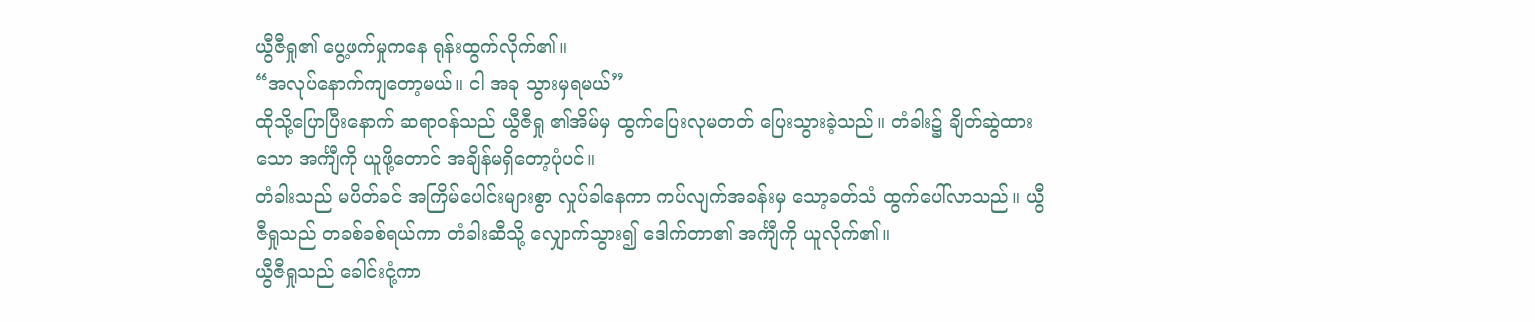ယွီဇီရှု၏ ပွေ့ဖက်မှုကနေ ရုန်းထွက်လိုက်၏။
“အလုပ်နောက်ကျတော့မယ်။ ငါ အခု သွားမှရမယ်”
ထိုသို့ပြောပြီးနောက် ဆရာဝန်သည် ယွီဇီရှု ၏အိမ်မှ ထွက်ပြေးလုမတတ် ပြေးသွားခဲ့သည်။ တံခါး၌ ချိတ်ဆွဲထားသော အင်္ကျီကို ယူဖို့တောင် အချိန်မရှိတော့ပုံပင်။
တံခါးသည် မပိတ်ခင် အကြိမ်ပေါင်းများစွာ လှုပ်ခါနေကာ ကပ်လျက်အခန်းမှ သော့ခတ်သံ ထွက်ပေါ်လာသည်။ ယွီဇီရှုသည် တခစ်ခစ်ရယ်ကာ တံခါးဆီသို့ လျှောက်သွား၍ ဒေါက်တာ၏ အင်္ကျီကို ယူလိုက်၏။
ယွီဇီရှုသည် ခေါင်းငုံ့ကာ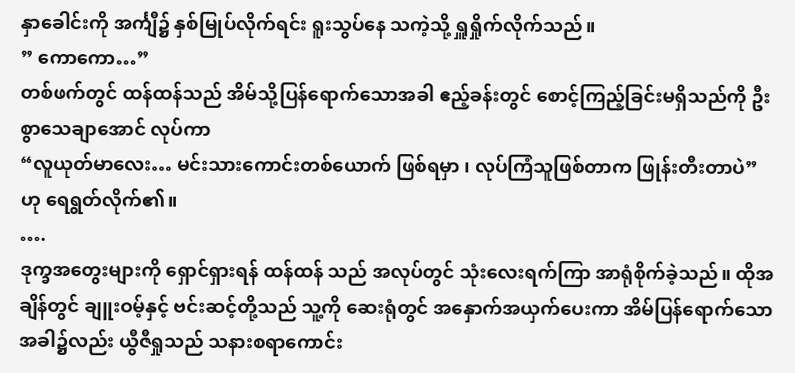နှာခေါင်းကို အင်္ကျီ၌ နှစ်မြုပ်လိုက်ရင်း ရူးသွပ်နေ သကဲ့သို့ ရှူရှိုက်လိုက်သည်။
” ကောကော…”
တစ်ဖက်တွင် ထန်ထန်သည် အိမ်သို့ပြန်ရောက်သောအခါ ဧည့်ခန်းတွင် စောင့်ကြည့်ခြင်းမရှိသည်ကို ဦးစွာသေချာအောင် လုပ်ကာ
“လူယုတ်မာလေး… မင်းသားကောင်းတစ်ယောက် ဖြစ်ရမှာ ၊ လုပ်ကြံသူဖြစ်တာက ဖြုန်းတီးတာပဲ” ဟု ရေရွတ်လိုက်၏။
….
ဒုက္ခအတွေးများကို ရှောင်ရှားရန် ထန်ထန် သည် အလုပ်တွင် သုံးလေးရက်ကြာ အာရုံစိုက်ခဲ့သည်။ ထိုအချိန်တွင် ချူးဝမ့်နှင့် ဗင်းဆင့်တို့သည် သူ့ကို ဆေးရုံတွင် အနှောက်အယှက်ပေးကာ အိမ်ပြန်ရောက်သောအခါ၌လည်း ယွီဇီရှုသည် သနားစရာကောင်း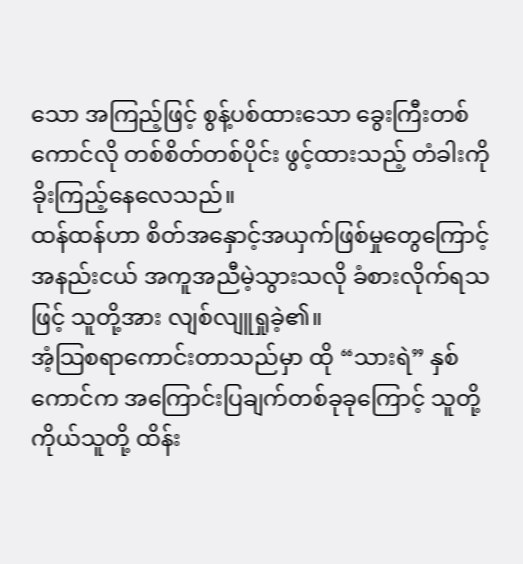သော အကြည့်ဖြင့် စွန့်ပစ်ထားသော ခွေးကြီးတစ်ကောင်လို တစ်စိတ်တစ်ပိုင်း ဖွင့်ထားသည့် တံခါးကို ခိုးကြည့်နေလေသည်။
ထန်ထန်ဟာ စိတ်အနှောင့်အယှက်ဖြစ်မှုတွေကြောင့် အနည်းငယ် အကူအညီမဲ့သွားသလို ခံစားလိုက်ရသဖြင့် သူတို့အား လျစ်လျူရှုခဲ့၏။
အံ့သြစရာကောင်းတာသည်မှာ ထို “သားရဲ” နှစ်ကောင်က အကြောင်းပြချက်တစ်ခုခုကြောင့် သူတို့ကိုယ်သူတို့ ထိန်း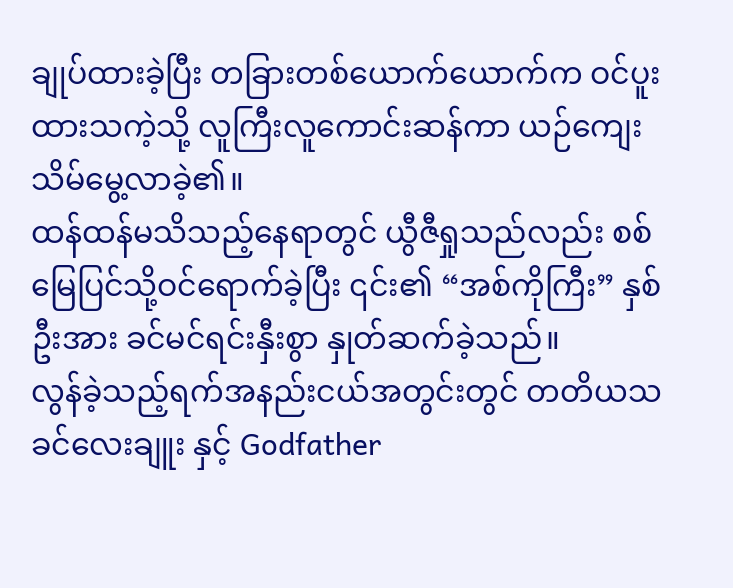ချုပ်ထားခဲ့ပြီး တခြားတစ်ယောက်ယောက်က ဝင်ပူးထားသကဲ့သို့ လူကြီးလူကောင်းဆန်ကာ ယဉ်ကျေးသိမ်မွေ့လာခဲ့၏။
ထန်ထန်မသိသည့်နေရာတွင် ယွီဇီရှုသည်လည်း စစ်မြေပြင်သို့ဝင်ရောက်ခဲ့ပြီး ၎င်း၏ “အစ်ကိုကြီး” နှစ်ဦးအား ခင်မင်ရင်းနှီးစွာ နှုတ်ဆက်ခဲ့သည်။
လွန်ခဲ့သည့်ရက်အနည်းငယ်အတွင်းတွင် တတိယသခင်လေးချူး နှင့် Godfather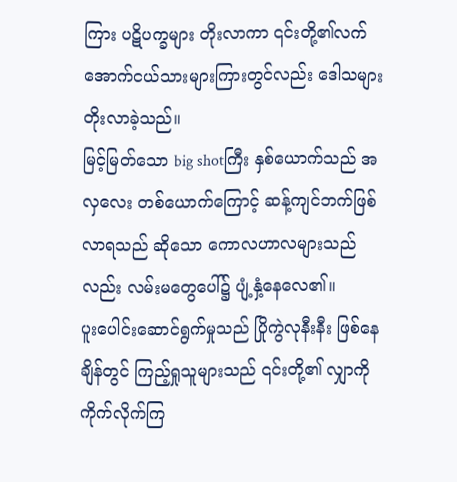ကြား ပဋိပက္ခများ တိုးလာကာ ၎င်းတို့၏လက်အောက်ငယ်သားများကြားတွင်လည်း ဒေါသများ တိုးလာခဲ့သည်။
မြင့်မြတ်သော big shotကြီး နှစ်ယောက်သည် အလှလေး တစ်ယောက်ကြောင့် ဆန့်ကျင်ဘက်ဖြစ်လာရသည် ဆိုသော ကောလဟာလများသည်လည်း လမ်းမတွေပေါ်၌ ပျံ့နှံ့နေလေ၏။
ပူးပေါင်းဆောင်ရွက်မှုသည် ပြိုကွဲလုနီးနီး ဖြစ်နေချိန်တွင် ကြည့်ရှုသူများသည် ၎င်းတို့၏ လျှာကို ကိုက်လိုက်ကြ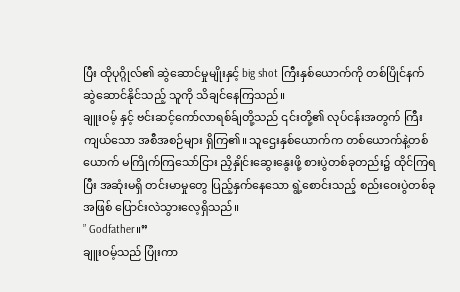ပြီး ထိုပုဂ္ဂိုလ်၏ ဆွဲဆောင်မှုမျိုးနှင့် big shot ကြီးနှစ်ယောက်ကို တစ်ပြိုင်နက် ဆွဲဆောင်နိုင်သည့် သူကို သိချင်နေကြသည်။
ချူးဝမ့် နှင့် ဗင်းဆင့်ကော်လာရစ်ခ်ျတို့သည် ၎င်းတို့၏ လုပ်ငန်းအတွက် ကြီးကျယ်သော အစီအစဉ်များ ရှိကြ၏။ သူဌေးနှစ်ယောက်က တစ်ယောက်နဲ့တစ်ယောက် မကြိုက်ကြသော်ငြား ညှိနှိုင်းဆွေးနွေးဖို့ စားပွဲတစ်ခုတည်း၌ ထိုင်ကြရပြီး အဆုံးမရှိ တင်းမာမှုတွေ ပြည့်နှက်နေသော ရွဲ့စောင်းသည့် စည်းဝေးပွဲတစ်ခုအဖြစ် ပြောင်းလဲသွားလေ့ရှိသည်။
” Godfather။”
ချူးဝမ့်သည် ပြုံးကာ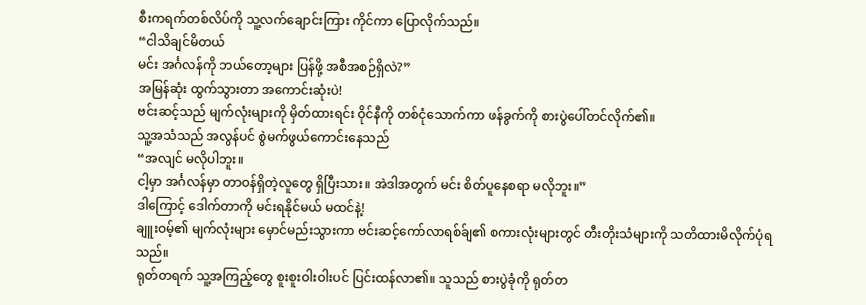စီးကရက်တစ်လိပ်ကို သူ့လက်ချောင်းကြား ကိုင်ကာ ပြောလိုက်သည်။
“ငါသိချင်မိတယ်
မင်း အင်္ဂလန်ကို ဘယ်တော့များ ပြန်ဖို့ အစီအစဉ်ရှိလဲ?”
အမြန်ဆုံး ထွက်သွားတာ အကောင်းဆုံးပဲ!
ဗင်းဆင့်သည် မျက်လုံးများကို မှိတ်ထားရင်း ဝိုင်နီကို တစ်ငုံသောက်ကာ ဖန်ခွက်ကို စားပွဲပေါ်တင်လိုက်၏။
သူ့အသံသည် အလွန်ပင် စွဲမက်ဖွယ်ကောင်းနေသည်
“အလျင် မလိုပါဘူး။
ငါ့မှာ အင်္ဂလန်မှာ တာဝန်ရှိတဲ့လူတွေ ရှိပြီးသား။ အဲဒါအတွက် မင်း စိတ်ပူနေစရာ မလိုဘူး။”
ဒါကြောင့် ဒေါက်တာကို မင်းရနိုင်မယ် မထင်နဲ့!
ချူးဝမ့်၏ မျက်လုံးများ မှောင်မည်းသွားကာ ဗင်းဆင့်ကော်လာရစ်ခ်ျ၏ စကားလုံးများတွင် တီးတိုးသံများကို သတိထားမိလိုက်ပုံရသည်။
ရုတ်တရက် သူ့အကြည့်တွေ စူးစူးဝါးဝါးပင် ပြင်းထန်လာ၏။ သူသည် စားပွဲခုံကို ရုတ်တ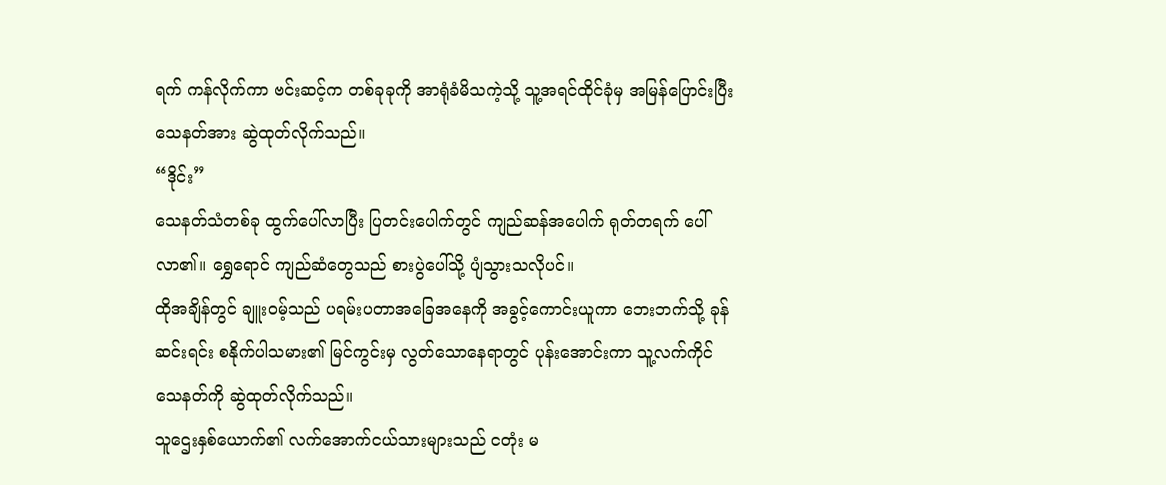ရက် ကန်လိုက်ကာ ဗင်းဆင့်က တစ်ခုခုကို အာရုံခံမိသကဲ့သို့ သူ့အရင်ထိုင်ခုံမှ အမြန်ပြောင်းပြီး သေနတ်အား ဆွဲထုတ်လိုက်သည်။
“ဒိုင်း”
သေနတ်သံတစ်ခု ထွက်ပေါ်လာပြီး ပြတင်းပေါက်တွင် ကျည်ဆန်အပေါက် ရုတ်တရက် ပေါ်လာ၏။ ရွှေရောင် ကျည်ဆံတွေသည် စားပွဲပေါ်သို့ ပျံသွားသလိုပင်။
ထိုအချိန်တွင် ချူးဝမ့်သည် ပရမ်းပတာအခြေအနေကို အခွင့်ကောင်းယူကာ ဘေးဘက်သို့ ခုန်ဆင်းရင်း စနိုက်ပါသမား၏ မြင်ကွင်းမှ လွတ်သောနေရာတွင် ပုန်းအောင်းကာ သူ့လက်ကိုင်သေနတ်ကို ဆွဲထုတ်လိုက်သည်။
သူဌေးနှစ်ယောက်၏ လက်အောက်ငယ်သားများသည် ငတုံး မ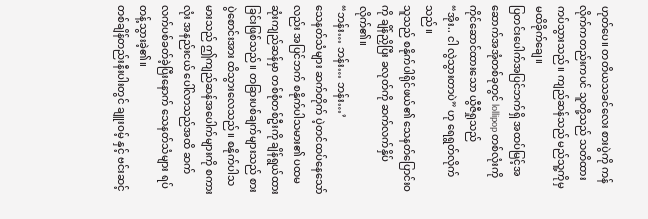ဟုတ်ပေ။ တတိယသခင်လေး စားပွဲကို ကန်လိုက်ကတည်းကပင် သူတို့သည် သတိထားကပ်သွားသည်။ ကျည်ဆန်သည် မည်သူ့ကိုမှ မထိခိုက်ချေ။
ပြတင်းပေါက်အပြင်ဘက်ရှိ အထပ်မြင့်အဆောက်အအုံတစ်ခုတွင် lollipop တစ်လုံးကို ကိုင်ဆောင်ထားသော ယွီဇီရှုသည်
“အိုး.. ငါ လွဲသွားတာပဲ” ဟု ရေရွတ်လိုက်သည်။
သူသည် စနိုက်ပါရိုင်ဖယ်၏ သေနတ်ပြောင်းဝကို ချိန်ညှိပြီး ခလုတ်ကို ဆက်လက်နှိပ်လိုက်၏။
“ဘန်း… ဘန်း… ဘန်း…’
သေနတ်သံများ ဆက်တိုက် ပဲ့တင်ထပ်နေသော်လည်း အပြင်ဘက် စနိုက်ပါသမား၏ ပထမဆုံးကျည်ဆန်မှာ တစ်စုံတစ်ဦးကို ချိန်ရွယ်ထားခြင်းဖြစ်သည်။ တခြားပစ်ချက်များသည် စားပွဲစောင်းအား ထိသွားလေသည်။ စနိုက်ပါသမားသည် ဤကျည်ဆန်အပေါက်များကို စကားလုံး အနည်းငယ် ပေါ်လာသည်အထိ ဆက်လက်ပစ်ခတ်ခဲ့ပြီးနောက် သေနတ်သံများ ရပ်တန့်သွားခဲ့၏။
တစ်ချိန်တည်းနီးပါးတွင် ချူးဝမ့် နှင့် ဗင်းဆင့်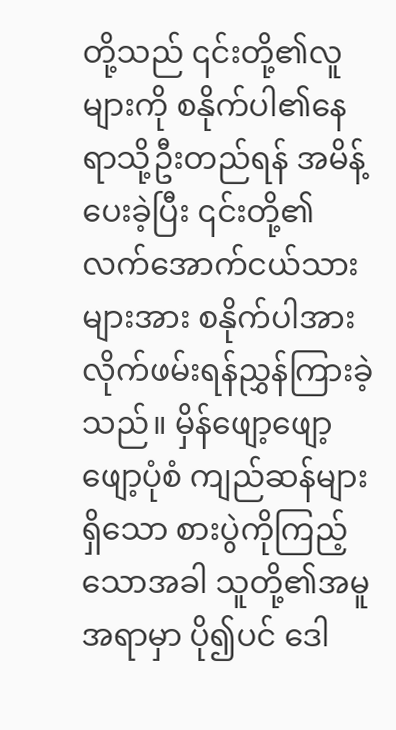တို့သည် ၎င်းတို့၏လူများကို စနိုက်ပါ၏နေရာသို့ဦးတည်ရန် အမိန့်ပေးခဲ့ပြီး ၎င်းတို့၏လက်အောက်ငယ်သားများအား စနိုက်ပါအား လိုက်ဖမ်းရန်ညွှန်ကြားခဲ့သည်။ မှိန်ဖျော့ဖျော့ဖျော့ပုံစံ ကျည်ဆန်များရှိသော စားပွဲကိုကြည့်သောအခါ သူတို့၏အမူအရာမှာ ပို၍ပင် ဒေါ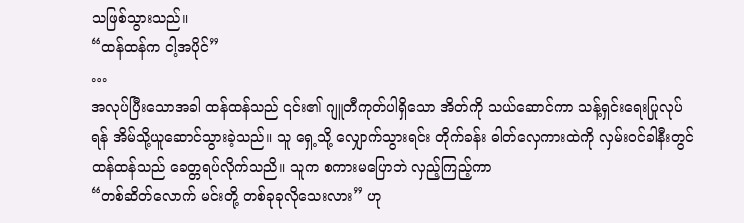သဖြစ်သွားသည်။
“ထန်ထန်က ငါ့အပိုင်”
…
အလုပ်ပြီးသောအခါ ထန်ထန်သည် ၎င်း၏ ဂျူတီကုတ်ပါရှိသော အိတ်ကို သယ်ဆောင်ကာ သန့်ရှင်းရေးပြုလုပ်ရန် အိမ်သို့ယူဆောင်သွားခဲ့သည်။ သူ ရှေ့သို့ လျှောက်သွားရင်း တိုက်ခန်း ဓါတ်လှေကားထဲကို လှမ်းဝင်ခါနီးတွင် ထန်ထန်သည် ခေတ္တရပ်လိုက်သညိ။ သူက စကားမပြောဘဲ လှည့်ကြည့်ကာ
“တစ်ဆိတ်လောက် မင်းတို့ တစ်ခုခုလိုသေးလား” ဟု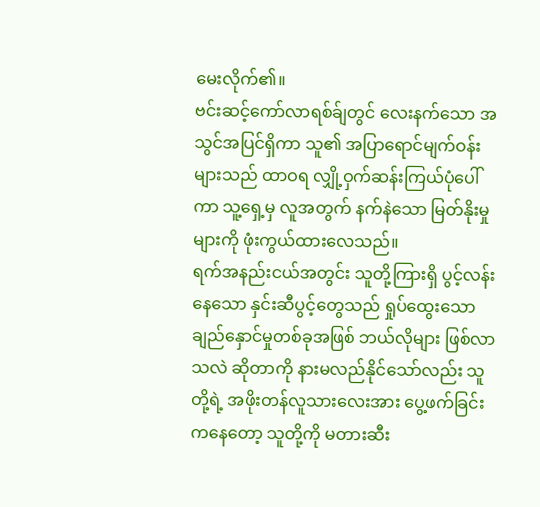မေးလိုက်၏။
ဗင်းဆင့်ကော်လာရစ်ခ်ျတွင် လေးနက်သော အသွင်အပြင်ရှိကာ သူ၏ အပြာရောင်မျက်ဝန်း များသည် ထာဝရ လျှို့ဝှက်ဆန်းကြယ်ပုံပေါ်ကာ သူ့ရှေ့မှ လူအတွက် နက်နဲသော မြတ်နိုးမှုများကို ဖုံးကွယ်ထားလေသည်။
ရက်အနည်းငယ်အတွင်း သူတို့ကြားရှိ ပွင့်လန်း နေသော နှင်းဆီပွင့်တွေသည် ရှုပ်ထွေးသော ချည်နှောင်မှုတစ်ခုအဖြစ် ဘယ်လိုများ ဖြစ်လာသလဲ ဆိုတာကို နားမလည်နိုင်သော်လည်း သူတို့ရဲ့ အဖိုးတန်လူသားလေးအား ပွေ့ဖက်ခြင်းကနေတော့ သူတို့ကို မတားဆီး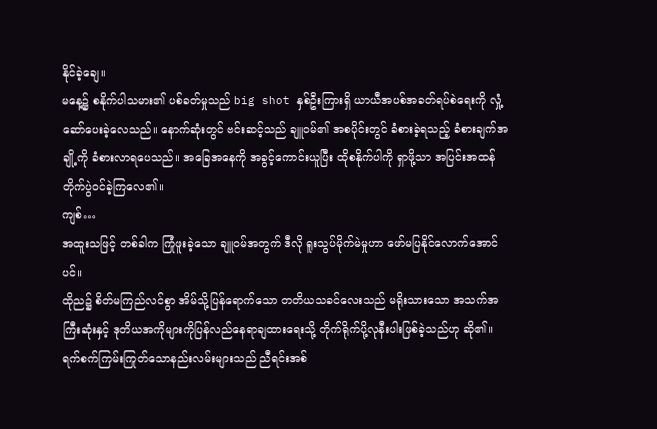နိုင်ခဲ့ချေ။
မနေ့၌ စနိုက်ပါသမား၏ ပစ်ခတ်မှုသည် big shot နှစ်ဦးကြားရှိ ယာယီအပစ်အခတ်ရပ်စဲရေးကို လှုံ့ဆော်ပေးခဲ့လေသည်။ နောက်ဆုံးတွင် ဗင်းဆင့်သည် ချူဝမ်၏ အစပိုင်းတွင် ခံစားခဲ့ရသည့် ခံစားချက်အချို့ကို ခံစားလာရပေသည်။ အခြေအနေကို အခွင့်ကောင်းယူပြီး ထိုစနိုက်ပါကို ရှာဖို့သာ အပြင်းအထန် တိုက်ပွဲဝင်ခဲ့ကြလေ၏။
ကျစ်…
အထူးသဖြင့် တစ်ခါက ကြုံဖူးခဲ့သော ချူဝမ်အတွက် ဒီလို ရူးသွပ်မိုက်မဲမှုဟာ ဖော်မပြနိုင်လောက်အောင်ပင်။
ထိုည၌ စိတ်မကြည်လင်စွာ အိမ်သို့ပြန်ရောက်သော တတိယသခင်လေးသည် မရိုးသားသော အသက်အကြီးဆုံးနှင့် ဒုတိယအကိုများကိုပြန်လည်နေရာချထားရေးသို့ တိုက်ရိုက်ပို့လုနီးပါးဖြစ်ခဲ့သည်ဟု ဆို၏။ ရက်စက်ကြမ်းကြုတ်သောနည်းလမ်းများသည် ညီရင်းအစ်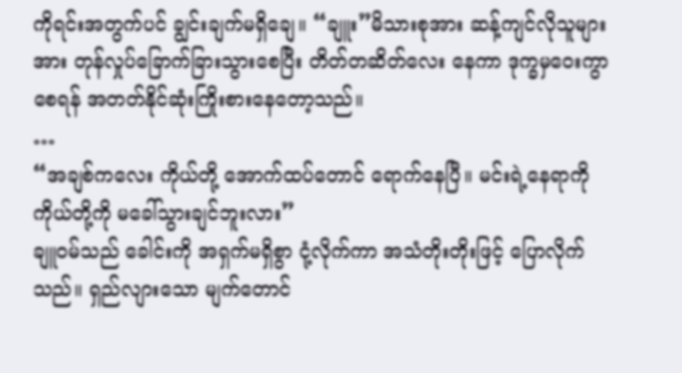ကိုရင်းအတွက်ပင် ချွင်းချက်မရှိချေ။ “ချူး”မိသားစုအား ဆန့်ကျင်လိုသူများအား တုန်လှုပ်ခြောက်ခြားသွားစေပြီး တိတ်တဆိတ်လေး နေကာ ဒုက္ခမှဝေးကွာစေရန် အတတ်နိုင်ဆုံးကြိုးစားနေတော့သည်။
…
“အချစ်ကလေး ကိုယ်တို့ အောက်ထပ်တောင် ရောက်နေပြီ။ မင်းရဲ့နေရာကို ကိုယ်တို့ကို မခေါ်သွားချင်ဘူးလား”
ချူဝမ်သည် ခေါင်းကို အရှက်မရှိစွာ ငုံ့လိုက်ကာ အသံတိုးတိုးဖြင့် ပြောလိုက်သည်။ ရှည်လျားသော မျက်တောင်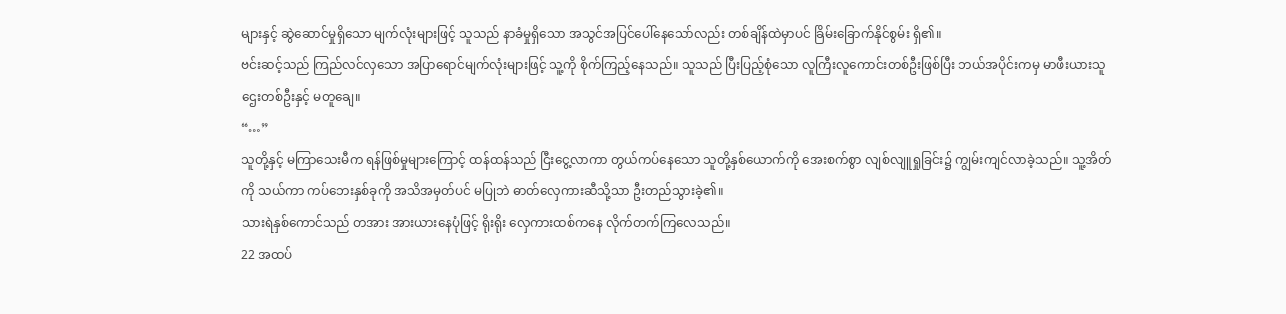များနှင့် ဆွဲဆောင်မှုရှိသော မျက်လုံးများဖြင့် သူသည် နာခံမှုရှိသော အသွင်အပြင်ပေါ်နေသော်လည်း တစ်ချိန်ထဲမှာပင် ခြိမ်းခြောက်နိုင်စွမ်း ရှိ၏။
ဗင်းဆင့်သည် ကြည်လင်လှသော အပြာရောင်မျက်လုံးများဖြင့် သူ့ကို စိုက်ကြည့်နေသည်။ သူသည် ပြီးပြည့်စုံသော လူကြီးလူကောင်းတစ်ဦးဖြစ်ပြီး ဘယ်အပိုင်းကမှ မာဖီးယားသူဌေးတစ်ဦးနှင့် မတူချေ။
“…”
သူတို့နှင့် မကြာသေးမီက ရန်ဖြစ်မှုများကြောင့် ထန်ထန်သည် ငြီးငွေ့လာကာ တွယ်ကပ်နေသော သူတို့နှစ်ယောက်ကို အေးစက်စွာ လျစ်လျူရှုခြင်း၌ ကျွမ်းကျင်လာခဲ့သည်။ သူ့အိတ်ကို သယ်ကာ ကပ်ဘေးနှစ်ခုကို အသိအမှတ်ပင် မပြုဘဲ ဓာတ်လှေကားဆီသို့သာ ဦးတည်သွားခဲ့၏။
သားရဲနှစ်ကောင်သည် တအား အားယားနေပုံဖြင့် ရိုးရိုး လှေကားထစ်ကနေ လိုက်တက်ကြလေသည်။
22 အထပ်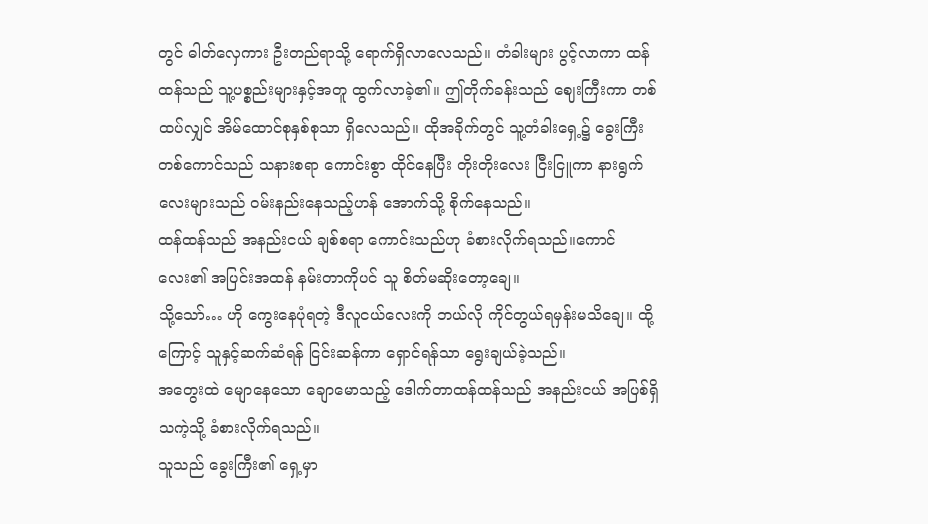တွင် ဓါတ်လှေကား ဦးတည်ရာသို့ ရောက်ရှိလာလေသည်။ တံခါးများ ပွင့်လာကာ ထန်ထန်သည် သူ့ပစ္စည်းများနှင့်အတူ ထွက်လာခဲ့၏။ ဤတိုက်ခန်းသည် ဈေးကြီးကာ တစ်ထပ်လျှင် အိမ်ထောင်စုနှစ်စုသာ ရှိလေသည်။ ထိုအခိုက်တွင် သူ့တံခါးရှေ့၌ ခွေးကြီးတစ်ကောင်သည် သနားစရာ ကောင်းစွာ ထိုင်နေပြီး တိုးတိုးလေး ငြီးငြူကာ နားရွက်လေးများသည် ဝမ်းနည်းနေသည့်ဟန် အောက်သို့ စိုက်နေသည်။
ထန်ထန်သည် အနည်းငယ် ချစ်စရာ ကောင်းသည်ဟု ခံစားလိုက်ရသည်။ကောင်လေး၏ အပြင်းအထန် နမ်းတာကိုပင် သူ စိတ်မဆိုးတော့ချေ။
သို့သော်… ဟို ကွေးနေပုံရတဲ့ ဒီလူငယ်လေးကို ဘယ်လို ကိုင်တွယ်ရမှန်းမသိချေ။ ထို့ကြောင့် သူနှင့်ဆက်ဆံရန် ငြင်းဆန်ကာ ရှောင်ရန်သာ ရွေးချယ်ခဲ့သည်။
အတွေးထဲ မျောနေသော ချောမောသည့် ဒေါက်တာထန်ထန်သည် အနည်းငယ် အပြစ်ရှိသကဲ့သို့ ခံစားလိုက်ရသည်။
သူသည် ခွေးကြီး၏ ရှေ့မှာ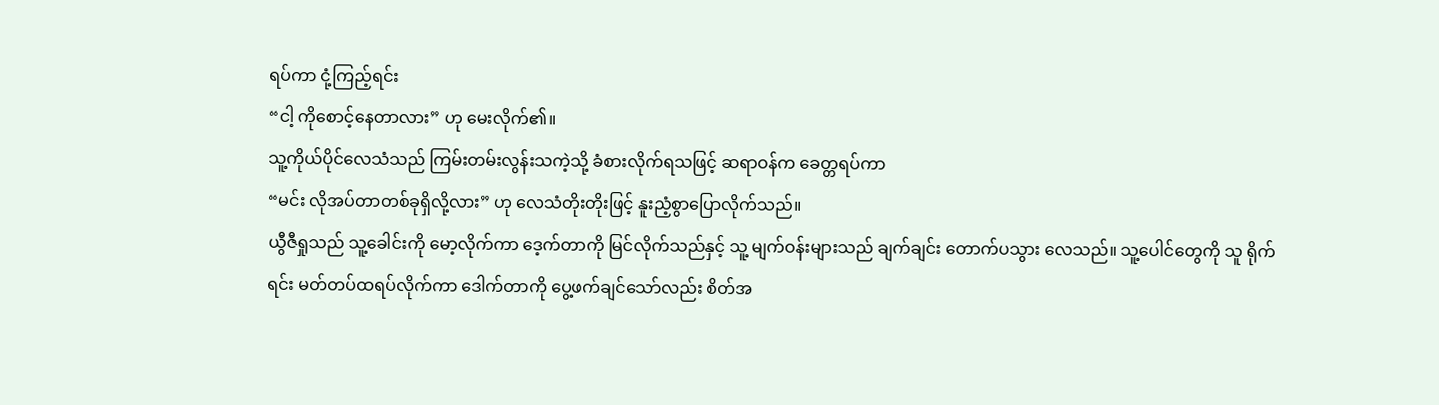ရပ်ကာ ငုံ့ကြည့်ရင်း
“ငါ့ ကိုစောင့်နေတာလား” ဟု မေးလိုက်၏။
သူ့ကိုယ်ပိုင်လေသံသည် ကြမ်းတမ်းလွန်းသကဲ့သို့ ခံစားလိုက်ရသဖြင့် ဆရာဝန်က ခေတ္တရပ်ကာ
“မင်း လိုအပ်တာတစ်ခုရှိလို့လား” ဟု လေသံတိုးတိုးဖြင့် နူးညံ့စွာပြောလိုက်သည်။
ယွီဇီရှုသည် သူ့ခေါင်းကို မော့လိုက်ကာ ဒေ့က်တာကို မြင်လိုက်သည်နှင့် သူ့ မျက်ဝန်းများသည် ချက်ချင်း တောက်ပသွား လေသည်။ သူ့ပေါင်တွေကို သူ ရိုက်ရင်း မတ်တပ်ထရပ်လိုက်ကာ ဒေါက်တာကို ပွေ့ဖက်ချင်သော်လည်း စိတ်အ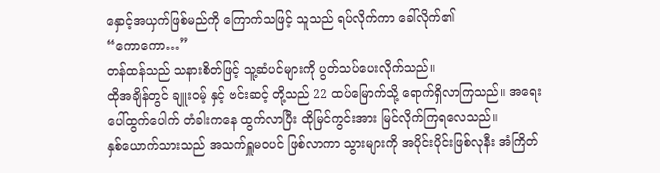နှောင့်အယှက်ဖြစ်မည်ကို ကြောက်သဖြင့် သူသည် ရပ်လိုက်ကာ ခေါ်လိုက်၏
“ကောကော…”
တန်ထန်သည် သနားစိတ်ဖြင့် သူ့ဆံပင်များကို ပွတ်သပ်ပေးလိုက်သည်။
ထိုအချိန်တွင် ချူးဝမ့် နှင့် ဗင်းဆင့် တို့သည် 22 ထပ်မြောက်သို့ ရောက်ရှိလာကြသည်။ အရေးပေါ်ထွက်ပေါက် တံခါးကနေ ထွက်လာပြီး ထိုမြင်ကွင်းအား မြင်လိုက်ကြရလေသည်။
နှစ်ယောက်သားသည် အသက်ရှူမဝပင် ဖြစ်လာကာ သွားများကို အပိုင်းပိုင်းဖြစ်လုနီး အံကြိတ်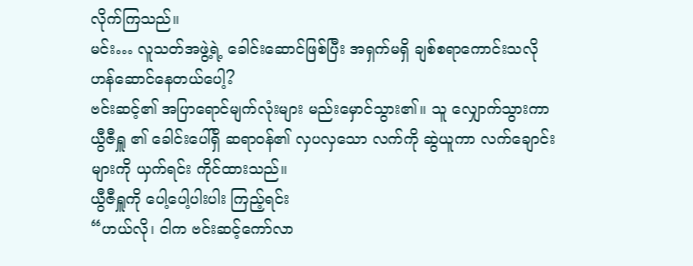လိုက်ကြသည်။
မင်း… လူသတ်အဖွဲ့ရဲ့ ခေါင်းဆောင်ဖြစ်ပြီး အရှက်မရှိ ချစ်စရာကောင်းသလို ဟန်ဆောင်နေတယ်ပေါ့?
ဗင်းဆင့်၏ အပြာရောင်မျက်လုံးများ မည်းမှောင်သွား၏။ သူ လျှောက်သွားကာ ယွီဇီရှူ ၏ ခေါင်းပေါ်ရှိ ဆရာဝန်၏ လှပလှသော လက်ကို ဆွဲယူကာ လက်ချောင်းများကို ယှက်ရင်း ကိုင်ထားသည်။
ယွီဇီရှူကို ပေါ့ပေါ့ပါးပါး ကြည့်ရင်း
“ဟယ်လို၊ ငါက ဗင်းဆင့်ကော်လာ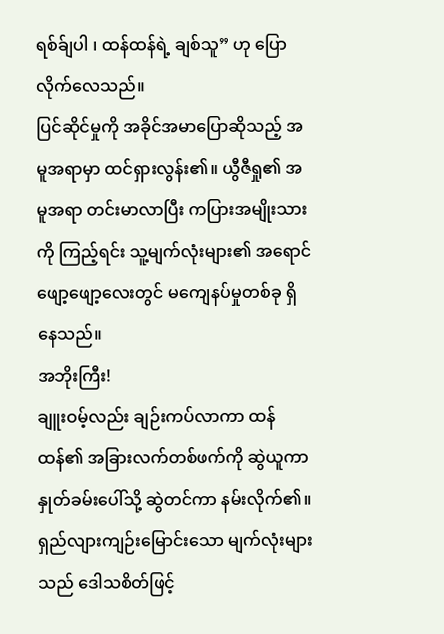ရစ်ခ်ျပါ ၊ ထန်ထန်ရဲ့ ချစ်သူ” ဟု ပြောလိုက်လေသည်။
ပြင်ဆိုင်မှုကို အခိုင်အမာပြောဆိုသည့် အမူအရာမှာ ထင်ရှားလွန်း၏။ ယွီဇီရှု၏ အမူအရာ တင်းမာလာပြီး ကပြားအမျိုးသားကို ကြည့်ရင်း သူ့မျက်လုံးများ၏ အရောင်ဖျော့ဖျော့လေးတွင် မကျေနပ်မှုတစ်ခု ရှိနေသည်။
အဘိုးကြီး!
ချူးဝမ့်လည်း ချဉ်းကပ်လာကာ ထန်ထန်၏ အခြားလက်တစ်ဖက်ကို ဆွဲယူကာ နှုတ်ခမ်းပေါ်သို့ ဆွဲတင်ကာ နမ်းလိုက်၏။ ရှည်လျားကျဉ်းမြောင်းသော မျက်လုံးများသည် ဒေါသစိတ်ဖြင့်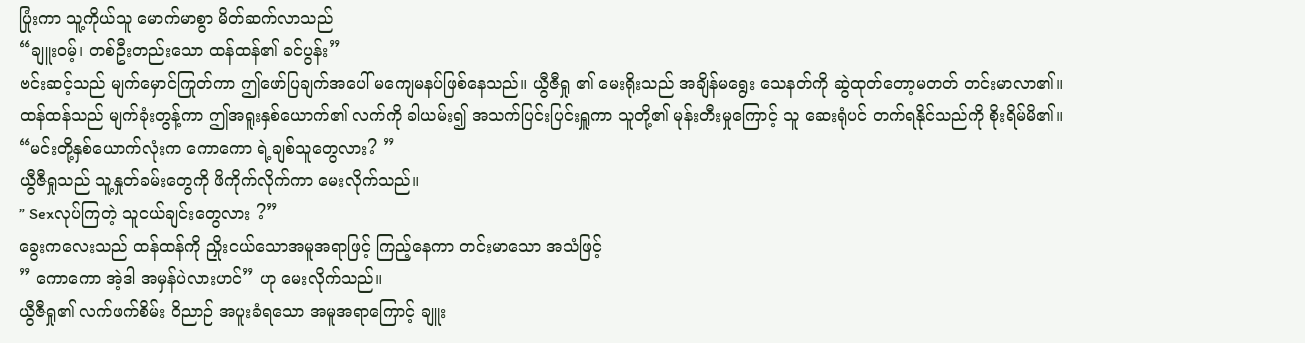ပြုံးကာ သူ့ကိုယ်သူ မောက်မာစွာ မိတ်ဆက်လာသည်
“ချူးဝမ့်၊ တစ်ဦးတည်းသော ထန်ထန်၏ ခင်ပွန်း”
ဗင်းဆင့်သည် မျက်မှောင်ကြုတ်ကာ ဤဖော်ပြချက်အပေါ် မကျေမနပ်ဖြစ်နေသည်။ ယွီဇီရှု ၏ မေးရိုးသည် အချိန်မရွေး သေနတ်ကို ဆွဲထုတ်တော့မတတ် တင်းမာလာ၏။
ထန်ထန်သည် မျက်ခုံးတွန့်ကာ ဤအရူးနှစ်ယောက်၏ လက်ကို ခါယမ်း၍ အသက်ပြင်းပြင်းရှူကာ သူတို့၏ မုန်းတီးမှုကြောင့် သူ ဆေးရုံပင် တက်ရနိုင်သည်ကို စိုးရိမ်မိ၏။
“မင်းတို့နှစ်ယောက်လုံးက ကောကော ရဲ့ချစ်သူတွေလား? ”
ယွီဇီရှုသည် သူ့နှုတ်ခမ်းတွေကို ဖိကိုက်လိုက်ကာ မေးလိုက်သည်။
” Sexလုပ်ကြတဲ့ သူငယ်ချင်းတွေလား ?”
ခွေးကလေးသည် ထန်ထန်ကို ညှိုးငယ်သောအမူအရာဖြင့် ကြည့်နေကာ တင်းမာသော အသံဖြင့်
” ကောကော အဲ့ဒါ အမှန်ပဲလားဟင်” ဟု မေးလိုက်သည်။
ယွီဇီရှု၏ လက်ဖက်စိမ်း ဝိညာဉ် အပူးခံရသော အမူအရာကြောင့် ချူး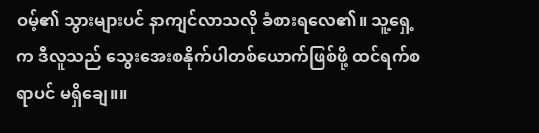ဝမ့်၏ သွားများပင် နာကျင်လာသလို ခံစားရလေ၏။ သူ့ရှေ့က ဒီလူသည် သွေးအေးစနိုက်ပါတစ်ယောက်ဖြစ်ဖို့ ထင်ရက်စရာပင် မရှိချေ။။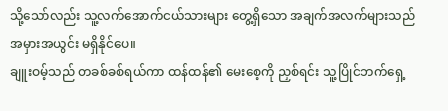သို့သော်လည်း သူ့လက်အောက်ငယ်သားများ တွေ့ရှိသော အချက်အလက်များသည် အမှားအယွင်း မရှိနိုင်ပေ။
ချူးဝမ့်သည် တခစ်ခစ်ရယ်ကာ ထန်ထန်၏ မေးစေ့ကို ညှစ်ရင်း သူ့ပြိုင်ဘက်ရှေ့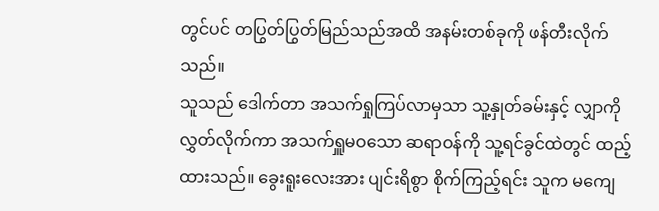တွင်ပင် တပြွတ်ပြွတ်မြည်သည်အထိ အနမ်းတစ်ခုကို ဖန်တီးလိုက်သည်။
သူသည် ဒေါက်တာ အသက်ရှုကြပ်လာမှသာ သူ့နှုတ်ခမ်းနှင့် လျှာကို လွှတ်လိုက်ကာ အသက်ရှူမဝသော ဆရာဝန်ကို သူ့ရင်ခွင်ထဲတွင် ထည့်ထားသည်။ ခွေးရူးလေးအား ပျင်းရိစွာ စိုက်ကြည့်ရင်း သူက မကျေ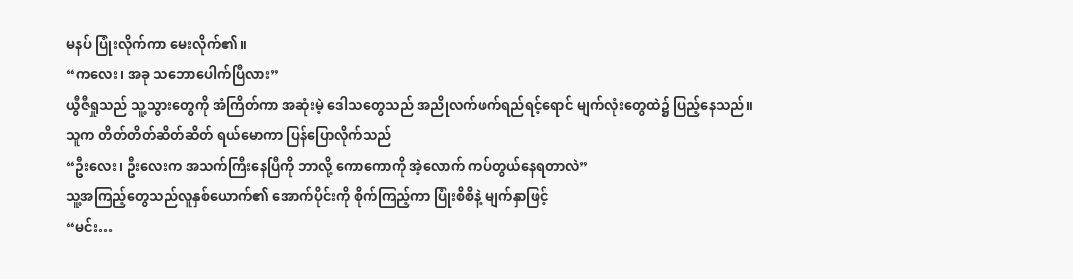မနပ် ပြုံးလိုက်ကာ မေးလိုက်၏။
“ကလေး၊ အခု သဘောပေါက်ပြီလား”
ယွီဇီရှုသည် သူ့သွားတွေကို အံကြိတ်ကာ အဆုံးမဲ့ ဒေါသတွေသည် အညိုလက်ဖက်ရည်ရင့်ရောင် မျက်လုံးတွေထဲ၌ ပြည့်နေသည်။
သူက တိတ်တိတ်ဆိတ်ဆိတ် ရယ်မောကာ ပြန်ပြောလိုက်သည်
“ဦးလေး၊ ဦးလေးက အသက်ကြီးနေပြီကို ဘာလို့ ကောကောကို အဲ့လောက် ကပ်တွယ်နေရတာလဲ”
သူ့အကြည့်တွေသည်လူနှစ်ယောက်၏ အောက်ပိုင်းကို စိုက်ကြည့်ကာ ပြုံးစိစိနဲ့ မျက်နှာဖြင့်
“မင်း…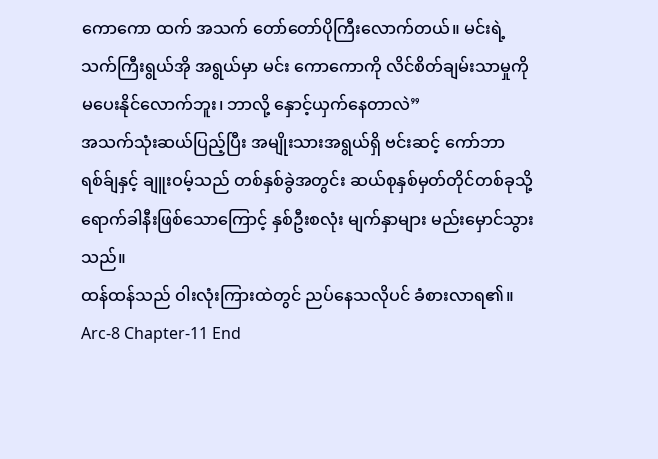ကောကော ထက် အသက် တော်တော်ပိုကြီးလောက်တယ်။ မင်းရဲ့ သက်ကြီးရွယ်အို အရွယ်မှာ မင်း ကောကောကို လိင်စိတ်ချမ်းသာမှုကို မပေးနိုင်လောက်ဘူး၊ ဘာလို့ နှောင့်ယှက်နေတာလဲ”
အသက်သုံးဆယ်ပြည့်ပြီး အမျိုးသားအရွယ်ရှိ ဗင်းဆင့် ကော်ဘာရစ်ခ်ျနှင့် ချူးဝမ့်သည် တစ်နှစ်ခွဲအတွင်း ဆယ်စုနှစ်မှတ်တိုင်တစ်ခုသို့ ရောက်ခါနီးဖြစ်သောကြောင့် နှစ်ဦးစလုံး မျက်နှာများ မည်းမှောင်သွားသည်။
ထန်ထန်သည် ဝါးလုံးကြားထဲတွင် ညပ်နေသလိုပင် ခံစားလာရ၏။
Arc-8 Chapter-11 End